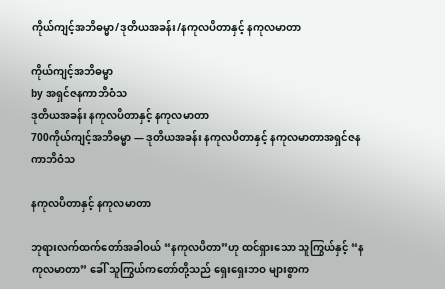ကိုယ်ကျင့်အဘိဓမ္မာ/ဒုတိယအခန်း/နကုလပိတာနှင့် နကုလမာတာ

ကိုယ်ကျင့်အဘိဓမ္မာ
by အရှင်ဇနကာဘိဝံသ
ဒုတိယအခန်း နကုလပိတာနှင့် နကုလမာတာ
700ကိုယ်ကျင့်အဘိဓမ္မာ — ဒုတိယအခန်း နကုလပိတာနှင့် နကုလမာတာအရှင်ဇနကာဘိဝံသ

နကုလပိတာနှင့် နကုလမာတာ

ဘုရားလက်ထက်တော်အခါဝယ် “နကုလပိတာ”ဟု ထင်ရှားသော သူကြွယ်နှင့် “နကုလမာတာ” ခေါ် သူကြွယ်ကတော်တို့သည် ရှေးရှေးဘဝ များစွာက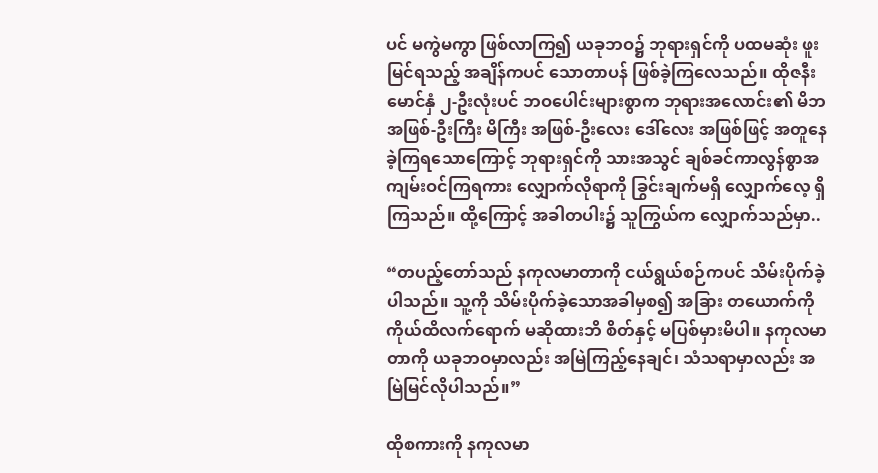ပင် မကွဲမကွာ ဖြစ်လာကြ၍ ယခုဘဝ၌ ဘုရားရှင်ကို ပထမဆုံး ဖူးမြင်ရသည့် အချိန်ကပင် သောတာပန် ဖြစ်ခဲ့ကြလေသည်။ ထိုဇနီးမောင်နှံ ၂-ဦးလုံးပင် ဘဝပေါင်းများစွာက ဘုရားအလောင်း၏ မိဘ အဖြစ်-ဦးကြီး မိကြီး အဖြစ်-ဦးလေး ဒေါ်လေး အဖြစ်ဖြင့် အတူနေခဲ့ကြရသောကြောင့် ဘုရားရှင်ကို သားအသွင် ချစ်ခင်ကာလွန်စွာအကျမ်းဝင်ကြရကား လျှောက်လိုရာကို ခြွင်းချက်မရှိ လျှောက်လေ့ ရှိကြသည်။ ထို့ကြောင့် အခါတပါး၌ သူကြွယ်က လျှောက်သည်မှာ..

“တပည့်တော်သည် နကုလမာတာကို ငယ်ရွယ်စဉ်ကပင် သိမ်းပိုက်ခဲ့ပါသည်။ သူ့ကို သိမ်းပိုက်ခဲ့သောအခါမှစ၍ အခြား တယောက်ကို ကိုယ်ထိလက်ရောက် မဆိုထားဘိ စိတ်နှင့် မပြစ်မှားမိပါ။ နကုလမာတာကို ယခုဘဝမှာလည်း အမြဲကြည့်နေချင်၊ သံသရာမှာလည်း အမြဲမြင်လိုပါသည်။”

ထိုစကားကို နကုလမာ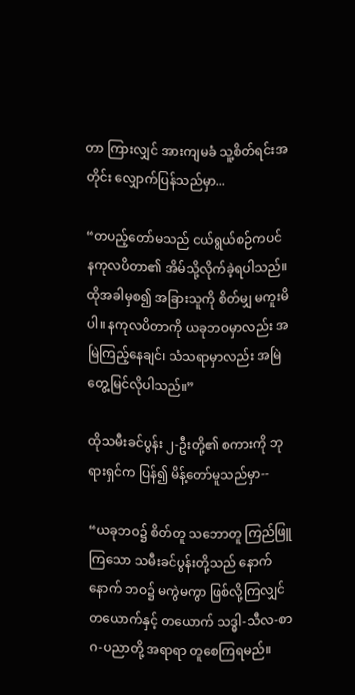တာ ကြားလျှင် အားကျမခံ သူ့စိတ်ရင်းအတိုင်း လျှောက်ပြန်သည်မှာ...

“တပည့်တော်မသည် ငယ်ရွယ်စဉ်ကပင် နကုလပိတာ၏ အိမ်သို့လိုက်ခဲ့ရပါသည်။ ထိုအခါမှစ၍ အခြားသူကို စိတ်မျှ မကူးမိပါ။ နကုလပိတာကို ယခုဘဝမှာလည်း အမြဲကြည့်နေချင်၊ သံသရာမှာလည်း အမြဲ တွေ့မြင်လိုပါသည်။”

ထိုသမီးခင်ပွန်း ၂-ဦးတို့၏ စကားကို ဘုရားရှင်က ပြန်၍ မိန့်တော်မူသည်မှာ--

“ယခုဘဝ၌ စိတ်တူ သဘောတူ ကြည်ဖြူကြသော သမီးခင်ပွန်းတို့သည် နောက်နောက် ဘဝ၌ မကွဲမကွာ ဖြစ်လို့ကြလျှင် တယောက်နှင့် တယောက် သဒ္ဓါ-သီလ-စာဂ-ပညာတို့ အရာရာ တူစေကြရမည်။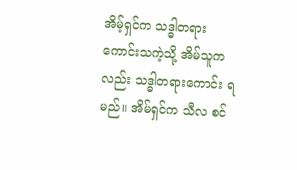အိမ့်ရှင်က သဒ္ဓါတရား ကောင်းသကဲ့သို့ အိမ်သူကလည်း သဒ္ဓါတရားကောင်း ရမည်။ အိမ်ရှင်က သီလ စင်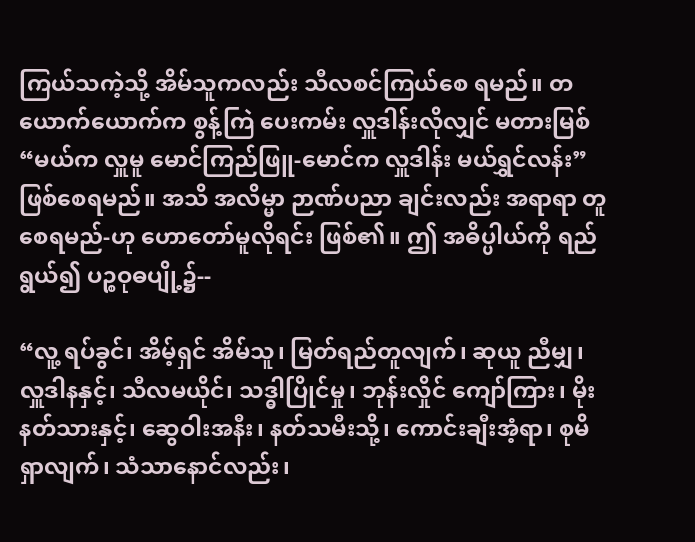ကြယ်သကဲ့သို့ အိမ်သူကလည်း သီလစင်ကြယ်စေ ရမည်။ တယောက်ယောက်က စွန့်ကြဲ ပေးကမ်း လှူဒါန်းလိုလျှင် မတားမြစ် “မယ်က လှူမူ မောင်ကြည်ဖြူ-မောင်က လှူဒါန်း မယ်ရွှင်လန်း” ဖြစ်စေရမည်။ အသိ အလိမ္မာ ဉာဏ်ပညာ ချင်းလည်း အရာရာ တူစေရမည်-ဟု ဟောတော်မူလိုရင်း ဖြစ်၏။ ဤ အဓိပ္ပါယ်ကို ရည်ရွယ်၍ ပဉ္စဝုဓပျို့၌--

“လူ့ ရပ်ခွင်၊ အိမ့်ရှင် အိမ်သူ၊ မြတ်ရည်တူလျက်၊ ဆုယူ ညီမျှ၊ လှူဒါနနှင့်၊ သီလမယိုင်၊ သဒ္ဓါပြိုင်မှု၊ ဘုန်းလှိုင် ကျော်ကြား၊ မိုးနတ်သားနှင့်၊ ဆွေဝါးအနီး၊ နတ်သမီးသို့၊ ကောင်းချီးအံ့ရာ၊ စုမိရှာလျက်၊ သံသာနောင်လည်း၊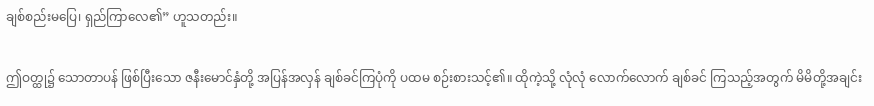ချစ်စည်းမပြေ၊ ရှည်ကြာလေ၏” ဟူသတည်း။

ဤဝတ္ထု၌ သောတာပန် ဖြစ်ပြီးသော ဇနီးမောင်နှံတို့ အပြန်အလှန် ချစ်ခင်ကြပုံကို ပထမ စဉ်းစားသင့်၏။ ထိုကဲ့သို့ လုံလုံ လောက်လောက် ချစ်ခင် ကြသည့်အတွက် မိမိတို့အချင်း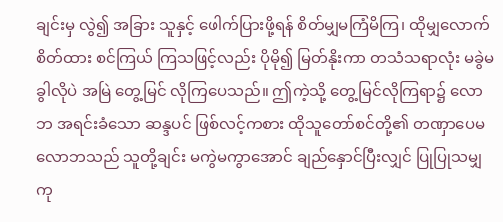ချင်းမှ လွဲ၍ အခြား သူနှင့် ဖေါက်ပြားဖို့ရန် စိတ်မျှမကြံမိကြ၊ ထိုမျှလောက် စိတ်ထား စင်ကြယ် ကြသဖြင့်လည်း ပိုမို၍ မြတ်နိုးကာ တသံသရာလုံး မခွဲမခွါလိုပဲ အမြဲ တွေ့မြင် လိုကြပေသည်။ ဤကဲ့သို့ တွေ့မြင်လိုကြရာ၌ လောဘ အရင်းခံသော ဆန္ဒပင် ဖြစ်လင့်ကစား ထိုသူတော်စင်တို့၏ တဏှာပေမ လောဘသည် သူတို့ချင်း မကွဲမကွာအောင် ချည်နှောင်ပြီးလျှင် ပြုပြုသမျှ ကု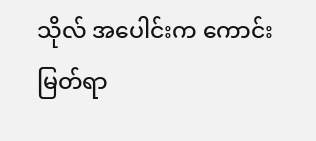သိုလ် အပေါင်းက ကောင်း မြတ်ရာ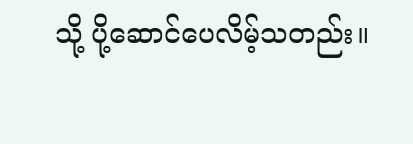သို့ ပို့ဆောင်ပေလိမ့်သတည်း။